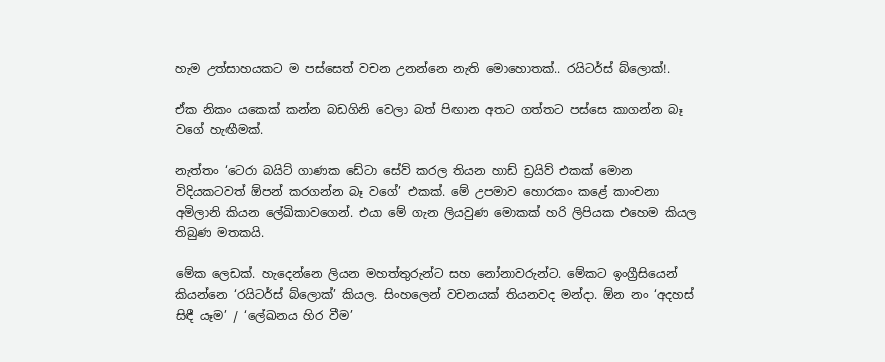හැම උත්සාහයකට ම පස්සෙත් වචන උනන්නෙ නැති මොහොතක්.. රයිටර්ස් බ්ලොක්!.

ඒක නිකං යකෙක් කන්න බඩගිනි වෙලා බත් පිඟාන අතට ගත්තට පස්සෙ කාගන්න බෑ වගේ හැඟීමක්.

නැත්තං ‘ටෙරා බයිට් ගාණක ඩේටා සේව් කරල තියන හාඩ් ඩ්‍රයිව් එකක් මොන විදියකටවත් ඕපන් කරගන්න බෑ වගේ’ එකක්. මේ උපමාව හොරකං කළේ කාංචනා අමිලානි කියන ලේඛිකාවගෙන්. එයා මේ ගැන ලියවුණ මොකක් හරි ලිපියක එහෙම කියල තිබුණ මතකයි.

මේක ලෙඩක්. හැදෙන්නෙ ලියන මහත්තුරුන්ට සහ නෝනාවරුන්ට. මේකට ඉංග්‍රීසියෙන් කියන්නෙ ‘රයිටර්ස් බ්ලොක්’ කියල. සිංහලෙන් වචනයක් තියනවද මන්දා. ඕන නං ‘අදහස් සිඳී යෑම’ / ‘ලේඛනය හිර වීම’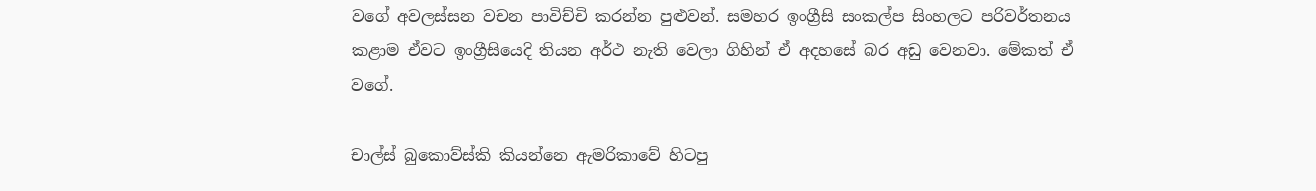වගේ අවලස්සන වචන පාවිච්චි කරන්න පුළුවන්. සමහර ඉංග්‍රීසි සංකල්ප සිංහලට පරිවර්තනය කළාම ඒවට ඉංග්‍රීසියෙදි තියන අර්ථ නැති වෙලා ගිහින් ඒ අදහසේ බර අඩු වෙනවා. මේකත් ඒ වගේ.

චාල්ස් බුකොව්ස්කි කියන්නෙ ඇමරිකාවේ හිටපු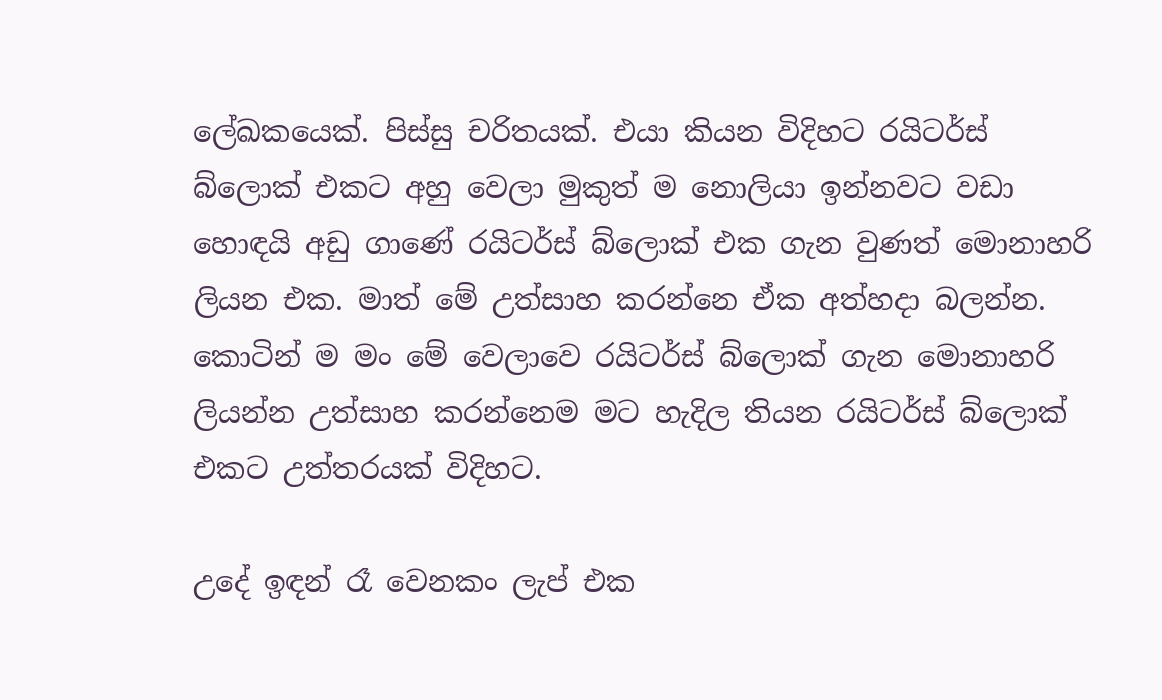ලේඛකයෙක්. පිස්සු චරිතයක්. එයා කියන විදිහට රයිටර්ස් බ්ලොක් එකට අහු වෙලා මුකුත් ම නොලියා ඉන්නවට වඩා හොඳයි අඩු ගාණේ රයිටර්ස් බ්ලොක් එක ගැන වුණත් මොනාහරි ලියන එක. මාත් මේ උත්සාහ කරන්නෙ ඒක අත්හදා බලන්න. කොටින් ම මං මේ වෙලාවෙ රයිටර්ස් බ්ලොක් ගැන මොනාහරි ලියන්න උත්සාහ කරන්නෙම මට හැදිල තියන රයිටර්ස් බ්ලොක් එකට උත්තරයක් විදිහට.

උදේ ඉඳන් රෑ වෙනකං ලැප් එක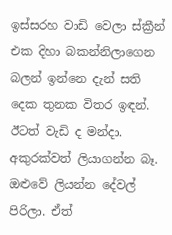ඉස්සරහ වාඩි වෙලා ස්ක්‍රීන් එක දිහා බකන්නිලාගෙන බලන් ඉන්නෙ දැන් සති දෙක තුනක විතර ඉඳන්. ඊටත් වැඩි ද මන්දා. අකුරක්වත් ලියාගන්න බෑ. ඔළුවේ ලියන්න දේවල් පිරිලා. ඒත්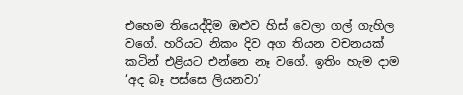එහෙම තියෙද්දිම ඔළුව හිස් වෙලා ගල් ගැහිල වගේ. හරියට නිකං දිව අග තියන වචනයක් කටින් එළියට එන්නෙ නෑ වගේ. ඉතිං හැම දාම ‘අද බෑ පස්සෙ ලියනවා’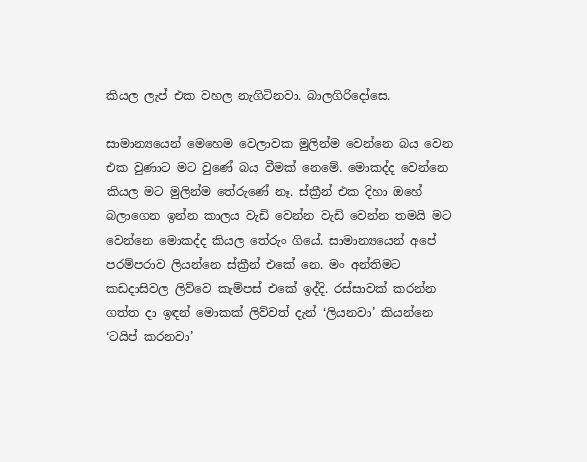කියල ලැප් එක වහල නැගිටිනවා. බාලගිරිදෝසෙ.

සාමාන්‍යයෙන් මෙහෙම වෙලාවක මුලින්ම වෙන්නෙ බය වෙන එක වුණාට මට වුණේ බය වීමක් නෙමේ. මොකද්ද වෙන්නෙ කියල මට මුලින්ම තේරුණේ නෑ. ස්ක්‍රීන් එක දිහා ඔහේ බලාගෙන ඉන්න කාලය වැඩි වෙන්න වැඩි වෙන්න තමයි මට වෙන්නෙ මොකද්ද කියල තේරුං ගියේ. සාමාන්‍යයෙන් අපේ පරම්පරාව ලියන්නෙ ස්ක්‍රීන් එකේ නෙ. මං අන්තිමට කඩදාසිවල ලිව්වෙ කැම්පස් එකේ ඉද්දි. රස්සාවක් කරන්න ගත්ත දා ඉඳන් මොකක් ලිව්වත් දැන් ‘ලියනවා’ කියන්නෙ ‘ටයිප් කරනවා’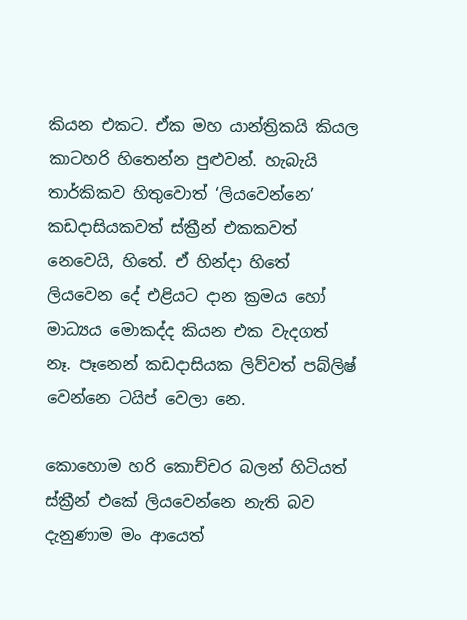කියන එකට. ඒක මහ යාන්ත්‍රිකයි කියල කාටහරි හිතෙන්න පුළුවන්. හැබැයි තාර්කිකව හිතුවොත් ‘ලියවෙන්නෙ’ කඩදාසියකවත් ස්ක්‍රීන් එකකවත් නෙවෙයි, හිතේ. ඒ හින්දා හිතේ ලියවෙන දේ එළියට දාන ක්‍රමය හෝ මාධ්‍යය මොකද්ද කියන එක වැදගත් නෑ. පෑනෙන් කඩදාසියක ලිව්වත් පබ්ලිෂ් වෙන්නෙ ටයිප් වෙලා නෙ.

කොහොම හරි කොච්චර බලන් හිටියත් ස්ක්‍රීන් එකේ ලියවෙන්නෙ නැති බව දැනුණාම මං ආයෙත්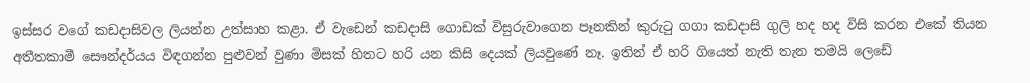ඉස්සර වගේ කඩදාසිවල ලියන්න උත්සාහ කළා. ඒ වැඩෙන් කඩදාසි ගොඩක් විසුරුවාගෙන පෑනකින් කුරුටු ගගා කඩදාසි ගුලි හද හද විසි කරන එකේ තියන අතීතකාමී සෞන්දර්යය විඳගන්න පුළුවන් වුණා මිසක් හිතට හරි යන කිසි දෙයක් ලියවුණේ නෑ. ඉතින් ඒ හරි ගියෙත් නැති තැන තමයි ලෙඩේ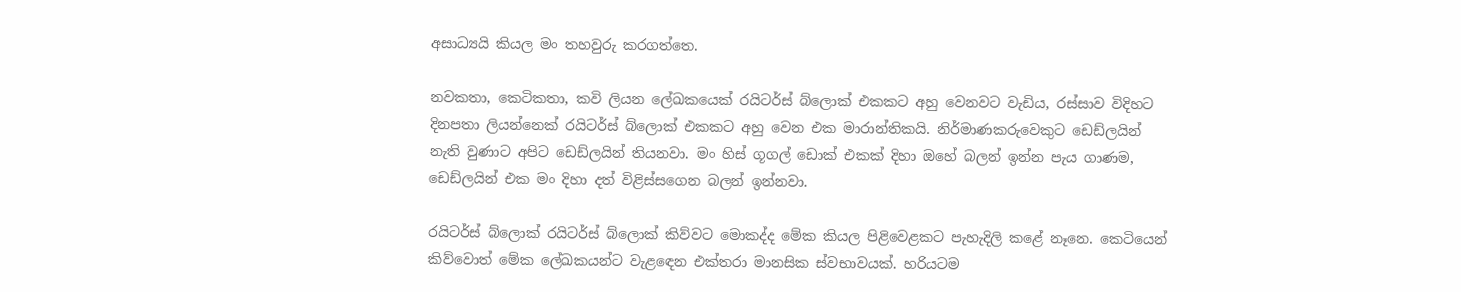අසාධ්‍යයි කියල මං තහවුරු කරගත්තෙ.

නවකතා, කෙටිකතා, කවි ලියන ලේඛකයෙක් රයිටර්ස් බ්ලොක් එකකට අහු වෙනවට වැඩිය, රස්සාව විදිහට දිනපතා ලියන්නෙක් රයිටර්ස් බ්ලොක් එකකට අහු වෙන එක මාරාන්තිකයි. නිර්මාණකරුවෙකුට ඩෙඩ්ලයින් නැති වුණාට අපිට ඩෙඩ්ලයින් තියනවා. මං හිස් ගූගල් ඩොක් එකක් දිහා ඔහේ බලන් ඉන්න පැය ගාණම, ඩෙඩ්ලයින් එක මං දිහා දත් විළිස්සගෙන බලන් ඉන්නවා.

රයිටර්ස් බ්ලොක් රයිටර්ස් බ්ලොක් කිව්වට මොකද්ද මේක කියල පිළිවෙළකට පැහැදිලි කළේ නෑනෙ. කෙටියෙන් කිව්වොත් මේක ලේඛකයන්ට වැළඳෙන එක්තරා මානසික ස්වභාවයක්. හරියටම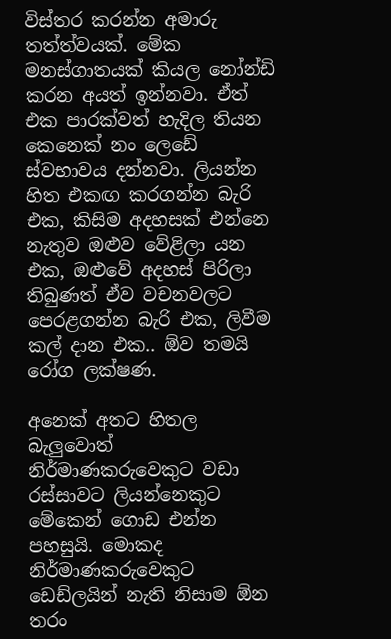විස්තර කරන්න අමාරු තත්ත්වයක්. මේක මනස්ගාතයක් කියල නෝන්ඩි කරන අයත් ඉන්නවා. ඒත් එක පාරක්වත් හැදිල තියන කෙනෙක් නං ලෙඩේ ස්වභාවය දන්නවා. ලියන්න හිත එකඟ කරගන්න බැරි එක, කිසිම අදහසක් එන්නෙ නැතුව ඔළුව වේළිලා යන එක, ඔළුවේ අදහස් පිරිලා තිබුණත් ඒව වචනවලට පෙරළගන්න බැරි එක, ලිවීම කල් දාන එක.. ඕව තමයි රෝග ලක්ෂණ.

අනෙක් අතට හිතල බැලුවොත් නිර්මාණකරුවෙකුට වඩා රස්සාවට ලියන්නෙකුට මේකෙන් ගොඩ එන්න පහසුයි. මොකද නිර්මාණකරුවෙකුට ඩෙඩ්ලයින් නැති නිසාම ඕන තරං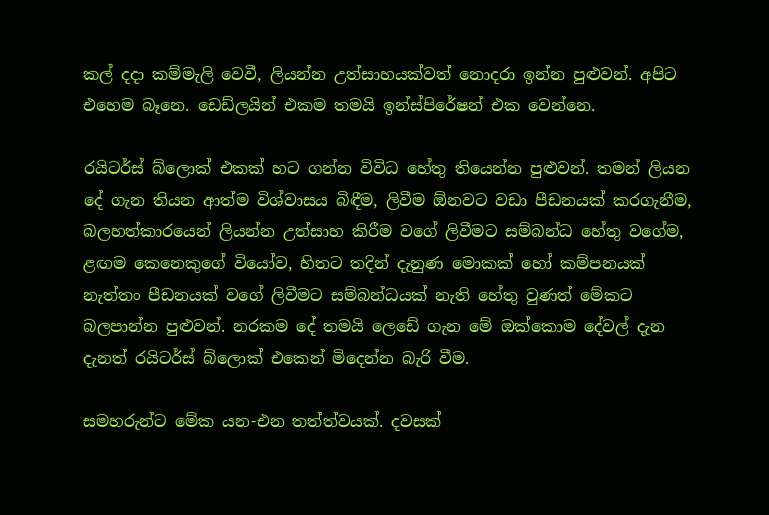කල් දදා කම්මැලි වෙවී, ලියන්න උත්සාහයක්වත් නොදරා ඉන්න පුළුවන්. අපිට එහෙම බෑනෙ. ඩෙඩ්ලයින් එකම තමයි ඉන්ස්පිරේෂන් එක වෙන්නෙ.

රයිටර්ස් බ්ලොක් එකක් හට ගන්න විවිධ හේතු තියෙන්න පුළුවන්. තමන් ලියන දේ ගැන තියන ආත්ම විශ්වාසය බිඳීම, ලිවීම ඕනවට වඩා පීඩනයක් කරගැනීම, බලහත්කාරයෙන් ලියන්න උත්සාහ කිරීම වගේ ලිවීමට සම්බන්ධ හේතු වගේම, ළඟම කෙනෙකුගේ වියෝව, හිතට තදින් දැනුණ මොකක් හෝ කම්පනයක් නැත්තං පීඩනයක් වගේ ලිවීමට සම්බන්ධයක් නැති හේතු වුණත් මේකට බලපාන්න පුළුවන්. නරකම දේ තමයි ලෙඩේ ගැන මේ ඔක්කොම දේවල් දැන දැනත් රයිටර්ස් බ්ලොක් එකෙන් මිදෙන්න බැරි වීම.

සමහරුන්ට මේක යන-එන තත්ත්වයක්. දවසක්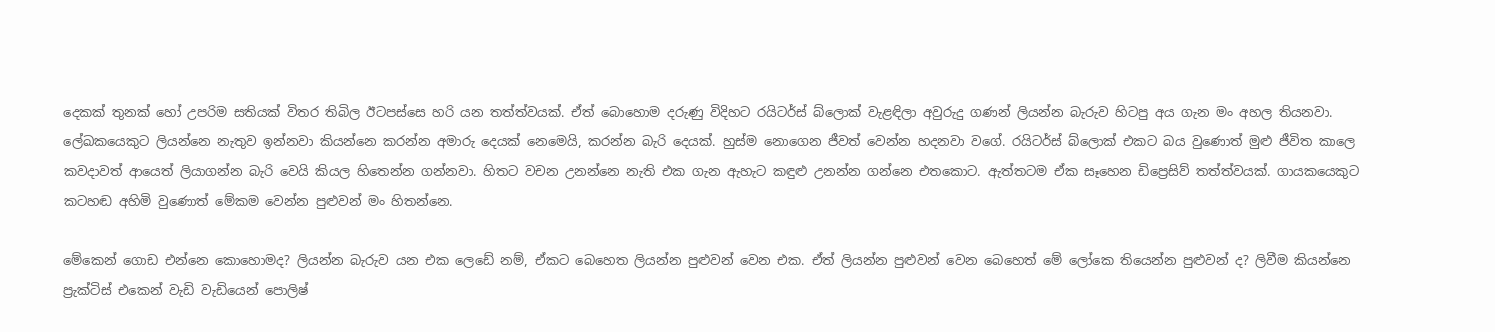දෙකක් තුනක් හෝ උපරිම සතියක් විතර තිබිල ඊටපස්සෙ හරි යන තත්ත්වයක්. ඒත් බොහොම දරුණු විදිහට රයිටර්ස් බ්ලොක් වැළඳිලා අවුරුදු ගණන් ලියන්න බැරුව හිටපු අය ගැන මං අහල තියනවා. ලේඛකයෙකුට ලියන්නෙ නැතුව ඉන්නවා කියන්නෙ කරන්න අමාරු දෙයක් නෙමෙයි, කරන්න බැරි දෙයක්. හුස්ම නොගෙන ජීවත් වෙන්න හදනවා වගේ. රයිටර්ස් බ්ලොක් එකට බය වුණොත් මුළු ජීවිත කාලෙ කවදාවත් ආයෙත් ලියාගන්න බැරි වෙයි කියල හිතෙන්න ගන්නවා. හිතට වචන උනන්නෙ නැති එක ගැන ඇහැට කඳුළු උනන්න ගන්නෙ එතකොට. ඇත්තටම ඒක සෑහෙන ඩිප්‍රෙසිව් තත්ත්වයක්. ගායකයෙකුට කටහඬ අහිමි වුණොත් මේකම වෙන්න පුළුවන් මං හිතන්නෙ.

මේකෙන් ගොඩ එන්නෙ කොහොමද? ලියන්න බැරුව යන එක ලෙඩේ නම්, ඒකට බෙහෙත ලියන්න පුළුවන් වෙන එක. ඒත් ලියන්න පුළුවන් වෙන බෙහෙත් මේ ලෝකෙ තියෙන්න පුළුවන් ද? ලිවීම කියන්නෙ ප්‍රැක්ටිස් එකෙන් වැඩි වැඩියෙන් පොලිෂ්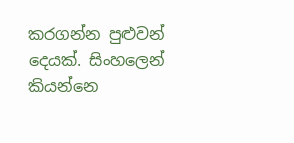කරගන්න පුළුවන් දෙයක්. සිංහලෙන් කියන්නෙ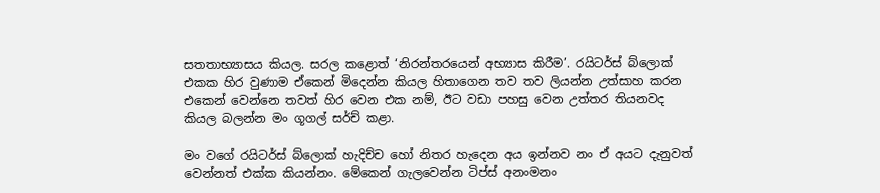සතතාභ්‍යාසය කියල. සරල කළොත් ‘නිරන්තරයෙන් අභ්‍යාස කිරීම’. රයිටර්ස් බ්ලොක් එකක හිර වුණාම ඒකෙන් මිදෙන්න කියල හිතාගෙන තව තව ලියන්න උත්සාහ කරන එකෙන් වෙන්නෙ තවත් හිර වෙන එක නම්, ඊට වඩා පහසු වෙන උත්තර තියනවද කියල බලන්න මං ගූගල් සර්ච් කළා.

මං වගේ රයිටර්ස් බ්ලොක් හැදිච්ච හෝ නිතර හැදෙන අය ඉන්නව නං ඒ අයට දැනුවත් වෙන්නත් එක්ක කියන්නං. මේකෙන් ගැලවෙන්න ටිප්ස් අනංමනං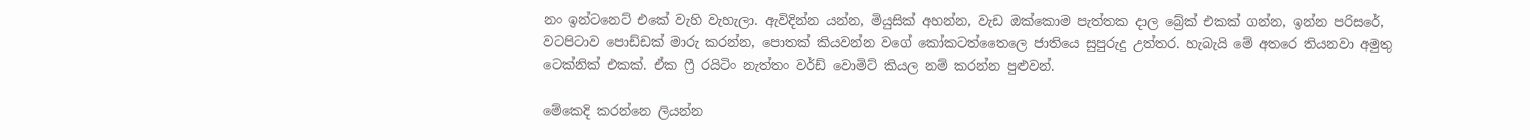නං ඉන්ටනෙට් එකේ වැහි වැහැලා. ඇවිදින්න යන්න, මියුසික් අහන්න, වැඩ ඔක්කොම පැත්තක දාල බ්‍රේක් එකක් ගන්න, ඉන්න පරිසරේ, වටපිටාව පොඩ්ඩක් මාරු කරන්න, පොතක් කියවන්න වගේ කෝකටත්තෛලෙ ජාතියෙ සුපුරුදු උත්තර. හැබැයි මේ අතරෙ තියනවා අමුතු ටෙක්නික් එකක්. ඒක ෆ්‍රී රයිටිං නැත්තං වර්ඩ් වොමිට් කියල නම් කරන්න පුළුවන්.

මේකෙදි කරන්නෙ ලියන්න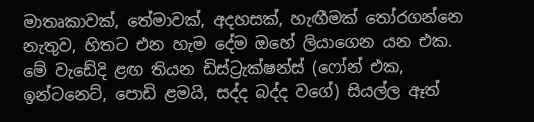මාතෘකාවක්, තේමාවක්, අදහසක්, හැඟීමක් තෝරගන්නෙ නැතුව, හිතට එන හැම දේම ඔහේ ලියාගෙන යන එක. මේ වැඩේදි ළඟ තියන ඩිස්ට්‍රැක්ෂන්ස් (ෆෝන් එක, ඉන්ටනෙට්, පොඩි ළමයි, සද්ද බද්ද වගේ) සියල්ල ඈත්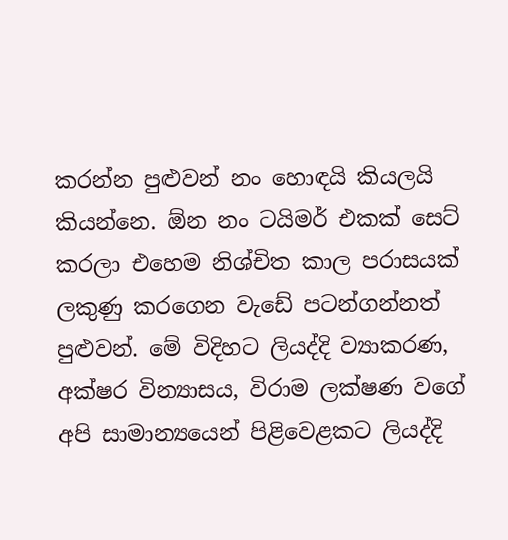කරන්න පුළුවන් නං හොඳයි කියලයි කියන්නෙ. ඕන නං ටයිමර් එකක් සෙට් කරලා එහෙම නිශ්චිත කාල පරාසයක් ලකුණු කරගෙන වැඩේ පටන්ගන්නත් පුළුවන්. මේ විදිහට ලියද්දි ව්‍යාකරණ, අක්ෂර වින්‍යාසය, විරාම ලක්ෂණ වගේ අපි සාමාන්‍යයෙන් පිළිවෙළකට ලියද්දි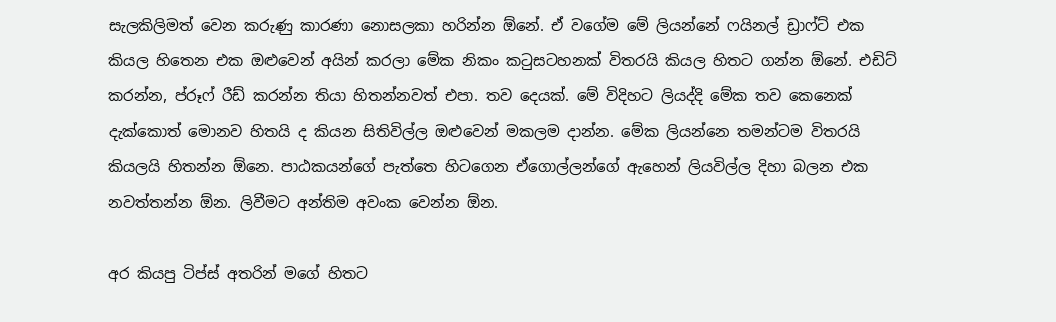සැලකිලිමත් වෙන කරුණු කාරණා නොසලකා හරින්න ඕනේ. ඒ වගේම මේ ලියන්නේ ෆයිනල් ඩ්‍රාෆ්ට් එක කියල හිතෙන එක ඔළුවෙන් අයින් කරලා මේක නිකං කටුසටහනක් විතරයි කියල හිතට ගන්න ඕනේ. එඩිට් කරන්න, ප්රූෆ් රීඩ් කරන්න තියා හිතන්නවත් එපා. තව දෙයක්. මේ විදිහට ලියද්දි මේක තව කෙනෙක් දැක්කොත් මොනව හිතයි ද කියන සිතිවිල්ල ඔළුවෙන් මකලම දාන්න. මේක ලියන්නෙ තමන්ටම විතරයි කියලයි හිතන්න ඕනෙ. පාඨකයන්ගේ පැත්තෙ හිටගෙන ඒගොල්ලන්ගේ ඇහෙන් ලියවිල්ල දිහා බලන එක නවත්තන්න ඕන. ලිවීමට අන්තිම අවංක වෙන්න ඕන.

අර කියපු ටිප්ස් අතරින් මගේ හිතට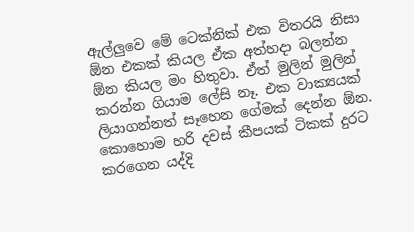ඇල්ලුවෙ මේ ටෙක්නික් එක විතරයි නිසා ඕන එකක් කියල ඒක අත්හදා බලන්න ඕන කියල මං හිතුවා. ඒත් මුලින් මුලින් කරන්න ගියාම ලේසි නෑ. එක වාක්‍යයක් ලියාගන්නත් සෑහෙන ගේමක් දෙන්න ඕන. කොහොම හරි දවස් කීපයක් ටිකක් දුරට කරගෙන යද්දි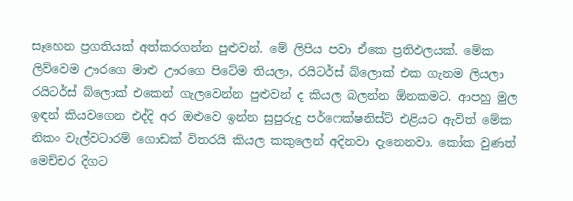සෑහෙන ප්‍රගතියක් අත්කරගන්න පුළුවන්. මේ ලිපිය පවා ඒකෙ ප්‍රතිඵලයක්. මේක ලිව්වෙම ඌරගෙ මාළු ඌරගෙ පිටේම තියලා, රයිටර්ස් බ්ලොක් එක ගැනම ලියලා රයිටර්ස් බ්ලොක් එකෙන් ගැලවෙන්න පුළුවන් ද කියල බලන්න ඕනකමට. ආපහු මුල ඉඳන් කියවගෙන එද්දි අර ඔළුවෙ ඉන්න සුපුරුදු පර්ෆෙක්ෂනිස්ට් එළියට ඇවිත් මේක නිකං වැල්වටාරම් ගොඩක් විතරයි කියල කකුලෙන් අදිනවා දැනෙනවා. කෝක වුණත් මෙච්චර දිගට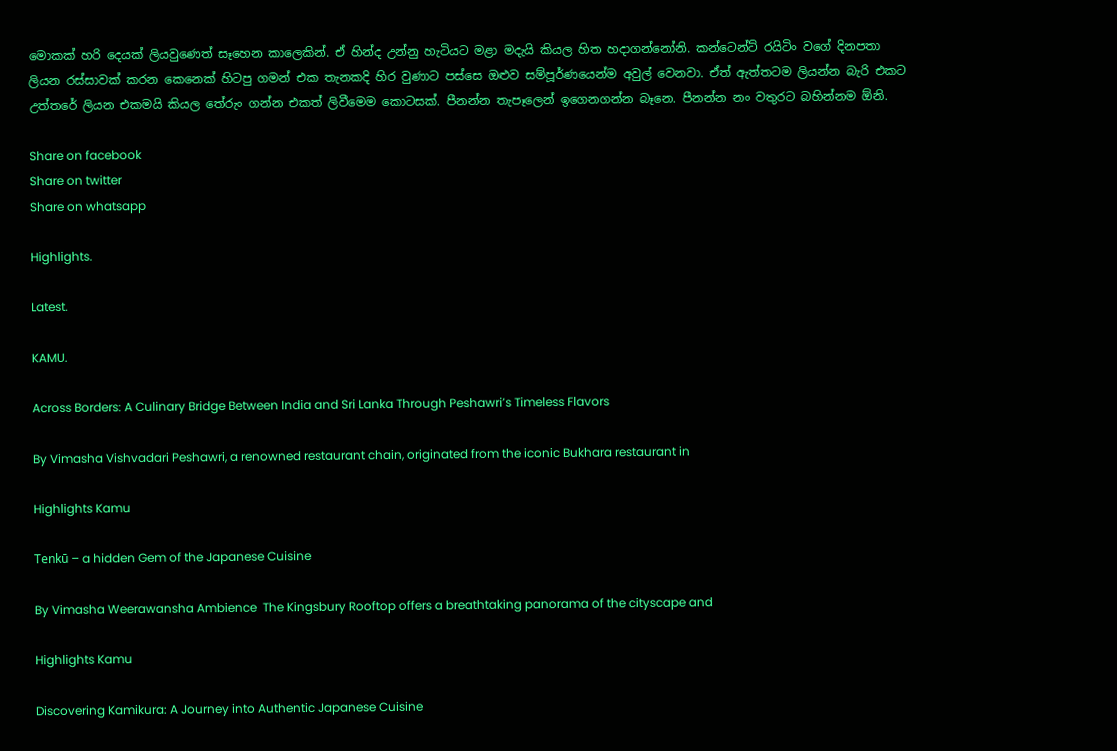මොකක් හරි දෙයක් ලියවුණෙත් සෑහෙන කාලෙකින්. ඒ හින්ද උන්නු හැටියට මළා මදැයි කියල හිත හදාගන්නෝනි. කන්ටෙන්ට් රයිටිං වගේ දිනපතා ලියන රස්සාවක් කරන කෙනෙක් හිටපු ගමන් එක තැනකදි හිර වුණාට පස්සෙ ඔළුව සම්පූර්ණයෙන්ම අවුල් වෙනවා. ඒත් ඇත්තටම ලියන්න බැරි එකට උත්තරේ ලියන එකමයි කියල තේරුං ගන්න එකත් ලිවීමෙම කොටසක්. පීනන්න තැපෑලෙන් ඉගෙනගන්න බෑනෙ. පීනන්න නං වතුරට බහින්නම ඕනි.

Share on facebook
Share on twitter
Share on whatsapp

Highlights.

Latest.

KAMU.

Across Borders: A Culinary Bridge Between India and Sri Lanka Through Peshawri’s Timeless Flavors

By Vimasha Vishvadari Peshawri, a renowned restaurant chain, originated from the iconic Bukhara restaurant in

Highlights Kamu

Tenkū – a hidden Gem of the Japanese Cuisine

By Vimasha Weerawansha Ambience  The Kingsbury Rooftop offers a breathtaking panorama of the cityscape and

Highlights Kamu

Discovering Kamikura: A Journey into Authentic Japanese Cuisine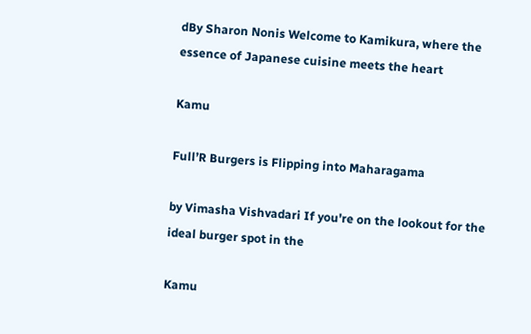dBy Sharon Nonis Welcome to Kamikura, where the essence of Japanese cuisine meets the heart

Kamu

Full’R Burgers is Flipping into Maharagama

by Vimasha Vishvadari If you're on the lookout for the ideal burger spot in the

Kamu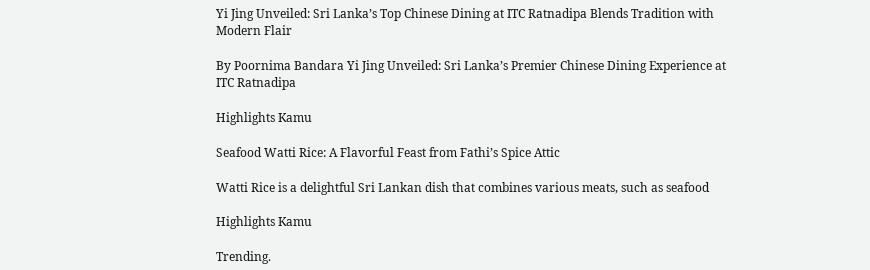Yi Jing Unveiled: Sri Lanka’s Top Chinese Dining at ITC Ratnadipa Blends Tradition with Modern Flair

By Poornima Bandara Yi Jing Unveiled: Sri Lanka’s Premier Chinese Dining Experience at ITC Ratnadipa

Highlights Kamu

Seafood Watti Rice: A Flavorful Feast from Fathi’s Spice Attic

Watti Rice is a delightful Sri Lankan dish that combines various meats, such as seafood

Highlights Kamu

Trending.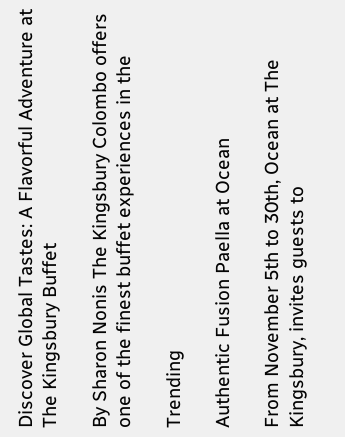Discover Global Tastes: A Flavorful Adventure at The Kingsbury Buffet

By Sharon Nonis The Kingsbury Colombo offers one of the finest buffet experiences in the

Trending

Authentic Fusion Paella at Ocean

From November 5th to 30th, Ocean at The Kingsbury, invites guests to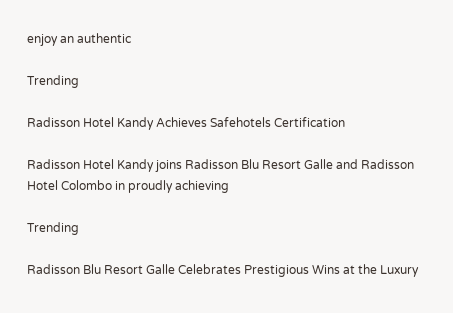enjoy an authentic

Trending

Radisson Hotel Kandy Achieves Safehotels Certification

Radisson Hotel Kandy joins Radisson Blu Resort Galle and Radisson Hotel Colombo in proudly achieving

Trending

Radisson Blu Resort Galle Celebrates Prestigious Wins at the Luxury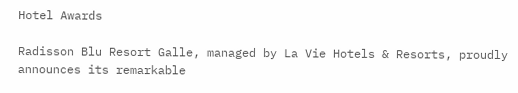Hotel Awards

Radisson Blu Resort Galle, managed by La Vie Hotels & Resorts, proudly announces its remarkable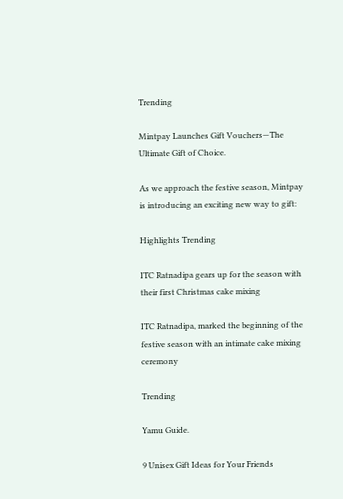Trending

Mintpay Launches Gift Vouchers—The Ultimate Gift of Choice.

As we approach the festive season, Mintpay is introducing an exciting new way to gift:

Highlights Trending

ITC Ratnadipa gears up for the season with their first Christmas cake mixing

ITC Ratnadipa, marked the beginning of the festive season with an intimate cake mixing ceremony

Trending

Yamu Guide.

9 Unisex Gift Ideas for Your Friends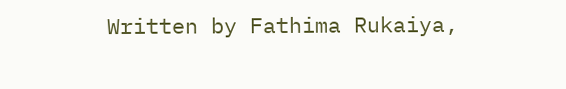Written by Fathima Rukaiya,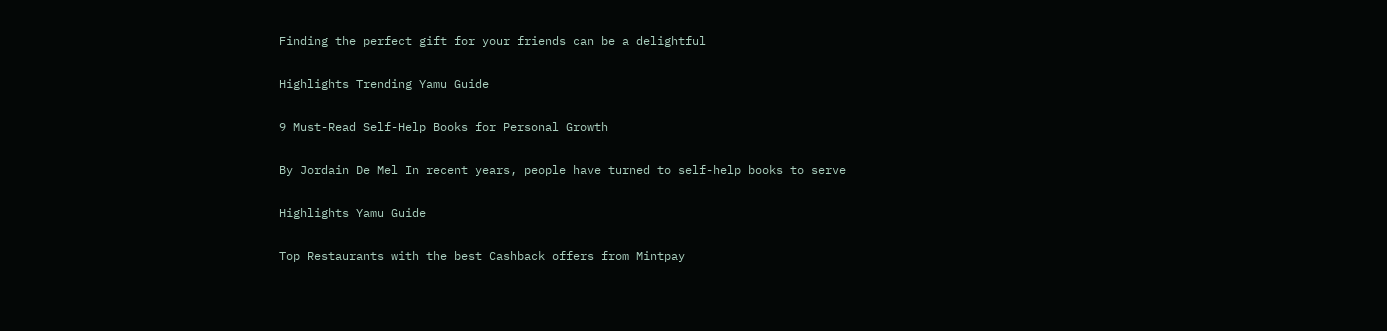Finding the perfect gift for your friends can be a delightful

Highlights Trending Yamu Guide

9 Must-Read Self-Help Books for Personal Growth

By Jordain De Mel In recent years, people have turned to self-help books to serve

Highlights Yamu Guide

Top Restaurants with the best Cashback offers from Mintpay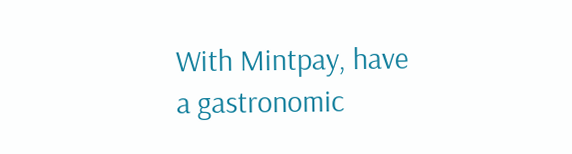With Mintpay, have a gastronomic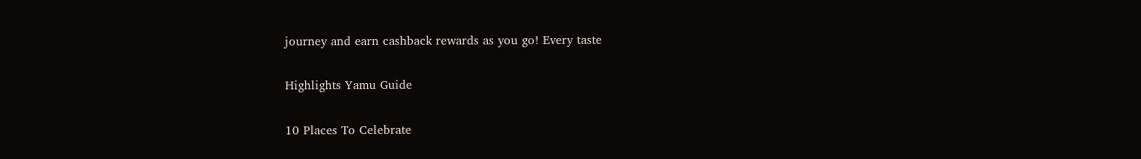journey and earn cashback rewards as you go! Every taste

Highlights Yamu Guide

10 Places To Celebrate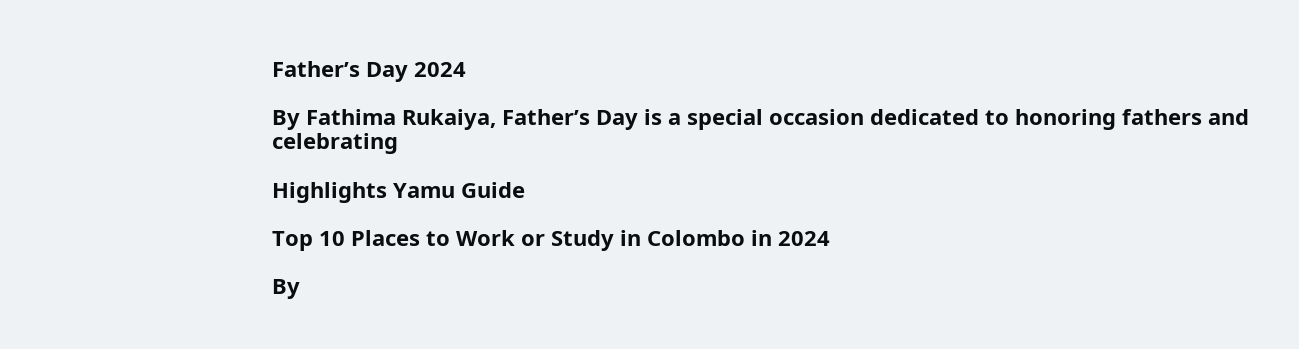Father’s Day 2024

By Fathima Rukaiya, Father’s Day is a special occasion dedicated to honoring fathers and celebrating

Highlights Yamu Guide

Top 10 Places to Work or Study in Colombo in 2024

By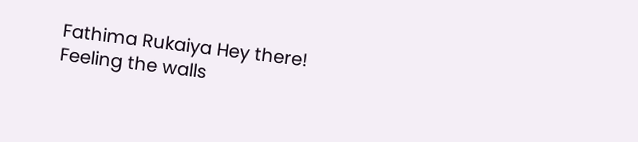Fathima Rukaiya Hey there! Feeling the walls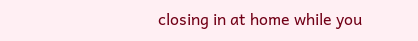closing in at home while you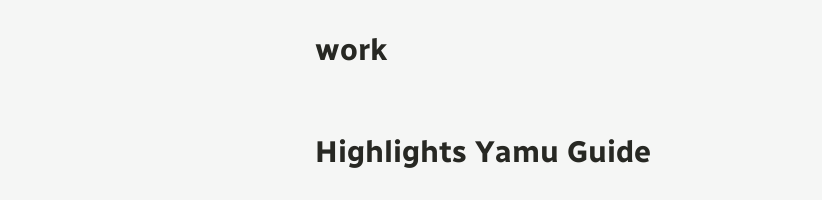work

Highlights Yamu Guide